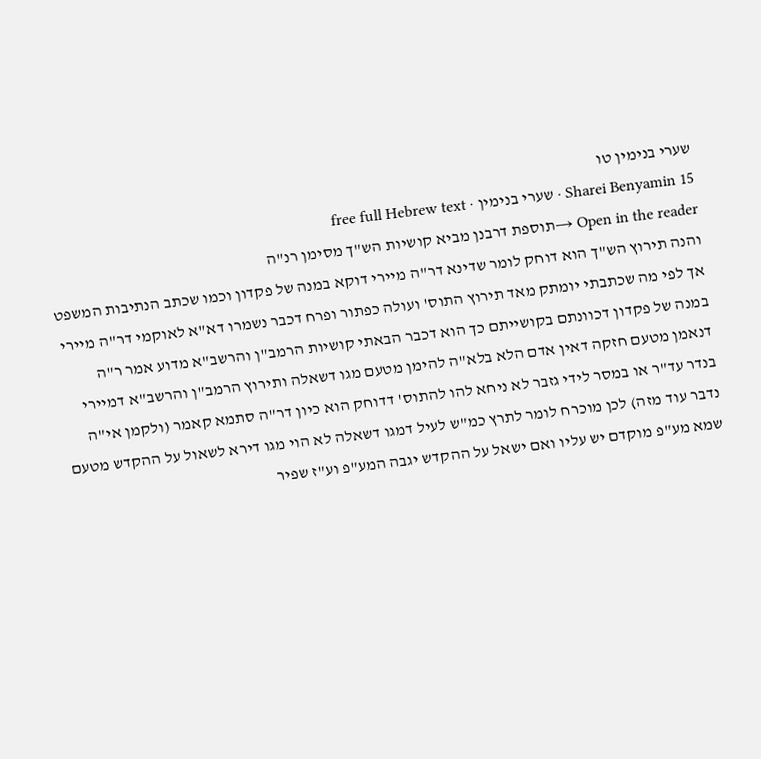שערי בנימין טו
Sharei Benyamin 15 · שערי בנימין · free full Hebrew text
Open in the reader →תוספת דרבנן מביא קושיות הש"ך מסימן רנ"ה
והנה תירוץ הש"ך הוא דוחק לומר שדינא דר"ה מיירי דוקא במנה של פקדון וכמו שכתב הנתיבות המשפט
אך לפי מה שכתבתי יומתק מאד תירוץ התוס' ועולה כפתור ופרח דכבר נשמרו דא"א לאוקמי דר"ה מיירי במנה של פקדון דכוונתם בקושייתם כך הוא דכבר הבאתי קושיות הרמב"ן והרשב"א מדוע אמר ר"ה דנאמן מטעם חזקה דאין אדם הלא בלא"ה להימן מטעם מגו דשאלה ותירוץ הרמב"ן והרשב"א דמיירי בנדר עד"ר או במסר לידי גזבר לא ניחא להו להתוס' דדוחק הוא כיון דר"ה סתמא קאמר (ולקמן אי"ה נדבר עוד מזה) לכן מוכרח לומר לתרץ כמ"ש לעיל דמגו דשאלה לא הוי מגו דירא לשאול על ההקדש מטעם שמא מע"פ מוקדם יש עליו ואם ישאל על ההקדש יגבה המע"פ וע"ז שפיר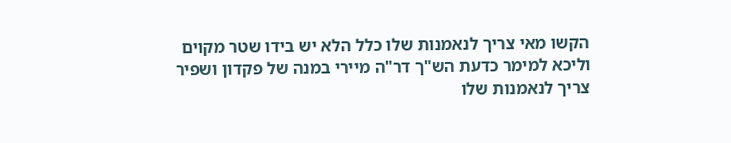הקשו מאי צריך לנאמנות שלו כלל הלא יש בידו שטר מקוים וליכא למימר כדעת הש"ך דר"ה מיירי במנה של פקדון ושפיר צריך לנאמנות שלו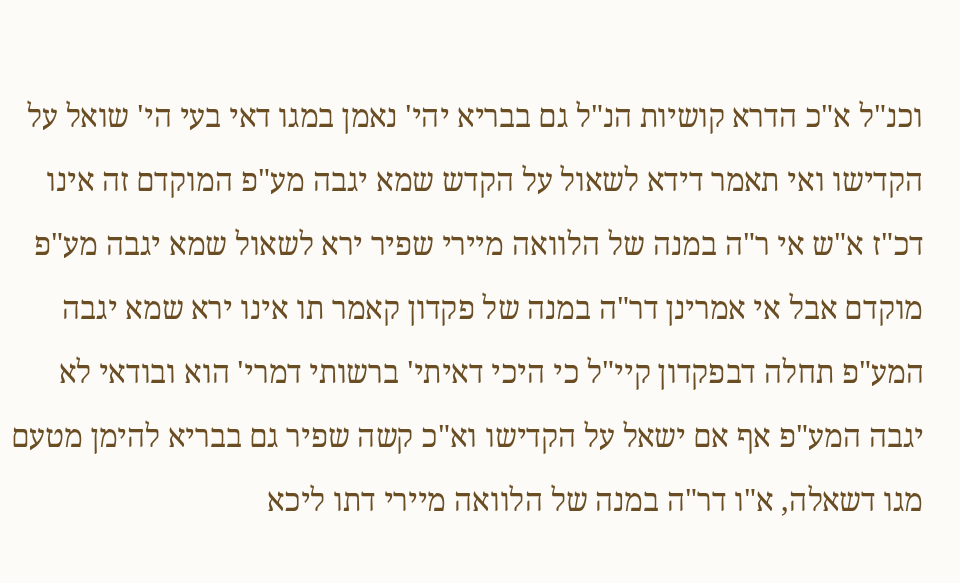וכנ"ל א"כ הדרא קושיות הנ"ל גם בבריא יהי' נאמן במגו דאי בעי הי' שואל על הקדישו ואי תאמר דידא לשאול על הקדש שמא יגבה מע"פ המוקדם זה אינו דכ"ז א"ש אי ר"ה במנה של הלוואה מיירי שפיר ירא לשאול שמא יגבה מע"פ מוקדם אבל אי אמרינן דר"ה במנה של פקדון קאמר תו אינו ירא שמא יגבה המע"פ תחלה דבפקדון קיי"ל כי היכי דאיתי' ברשותי דמרי' הוא ובודאי לא יגבה המע"פ אף אם ישאל על הקדישו וא"כ קשה שפיר גם בבריא להימן מטעם מגו דשאלה, א"ו דר"ה במנה של הלוואה מיירי דתו ליכא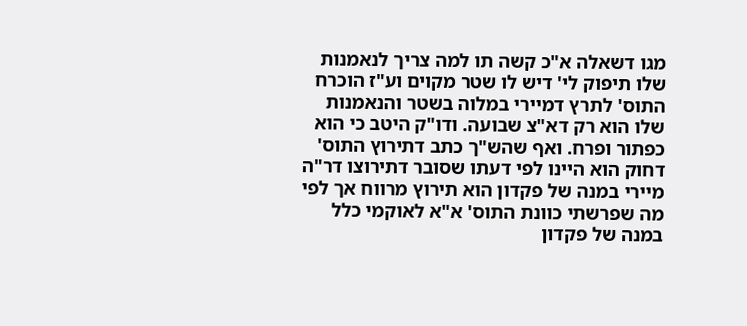מגו דשאלה א"כ קשה תו למה צריך לנאמנות שלו תיפוק לי' דיש לו שטר מקוים וע"ז הוכרח התוס' לתרץ דמיירי במלוה בשטר והנאמנות שלו הוא רק דא"צ שבועה. ודו"ק היטב כי הוא כפתור ופרח. ואף שהש"ך כתב דתירוץ התוס' דחוק הוא היינו לפי דעתו שסובר דתירוצו דר"ה מיירי במנה של פקדון הוא תירוץ מרווח אך לפי מה שפרשתי כוונת התוס' א"א לאוקמי כלל במנה של פקדון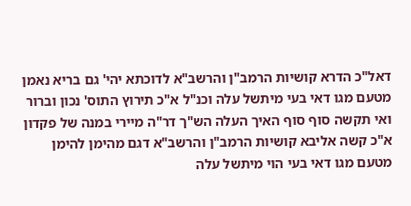דאל"כ הדרא קושיות הרמב"ן והרשב"א לדוכתא יהי' גם בריא נאמן מטעם מגו דאי בעי מיתשל עלה וכנ"ל א"כ תירוץ התוס' נכון וברור
ואי תקשה סוף סוף האיך העלה הש"ך דר"ה מיירי במנה של פקדון א"כ קשה אליבא קושיות הרמב"ן והרשב"א דגם מהימן להימן מטעם מגו דאי בעי הוי מיתשל עלה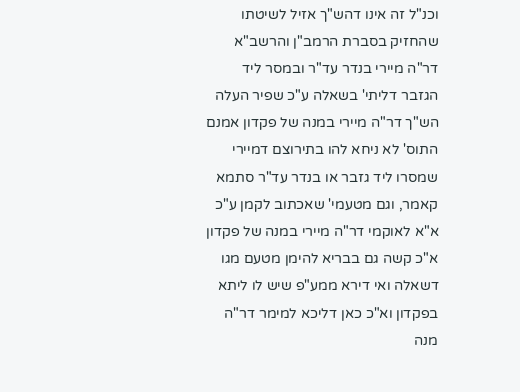וכנ"ל זה אינו דהש"ך אזיל לשיטתו שהחזיק בסברת הרמב"ן והרשב"א דר"ה מיירי בנדר עד"ר ובמסר ליד הגזבר דליתי' בשאלה ע"כ שפיר העלה הש"ך דר"ה מיירי במנה של פקדון אמנם התוס' לא ניחא להו בתירוצם דמיירי שמסרו ליד גזבר או בנדר עד"ר סתמא קאמר, וגם מטעמי' שאכתוב לקמן ע"כ א"א לאוקמי דר"ה מיירי במנה של פקדון א"כ קשה גם בבריא להימן מטעם מגו דשאלה ואי דירא ממע"פ שיש לו ליתא בפקדון וא"כ כאן דליכא למימר דר"ה מנה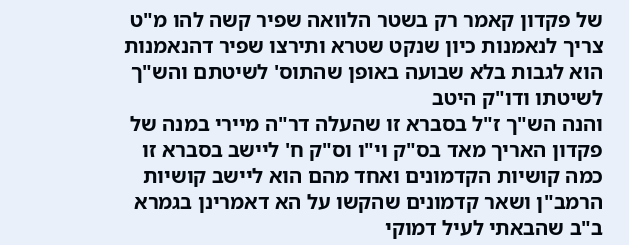של פקדון קאמר רק בשטר הלוואה שפיר קשה להו מ"ט צריך לנאמנות כיון שנקט שטרא ותירצו שפיר דהנאמנות הוא לגבות בלא שבועה באופן שהתוס' לשיטתם והש"ך לשיטתו ודו"ק היטב
והנה הש"ך ז"ל בסברא זו שהעלה דר"ה מיירי במנה של פקדון האריך מאד בס"ק וי"ו וס"ק ח' ליישב בסברא זו כמה קושיות הקדמונים ואחד מהם הוא ליישב קושיות הרמב"ן ושאר קדמונים שהקשו על הא דאמרינן בגמרא ב"ב שהבאתי לעיל דמוקי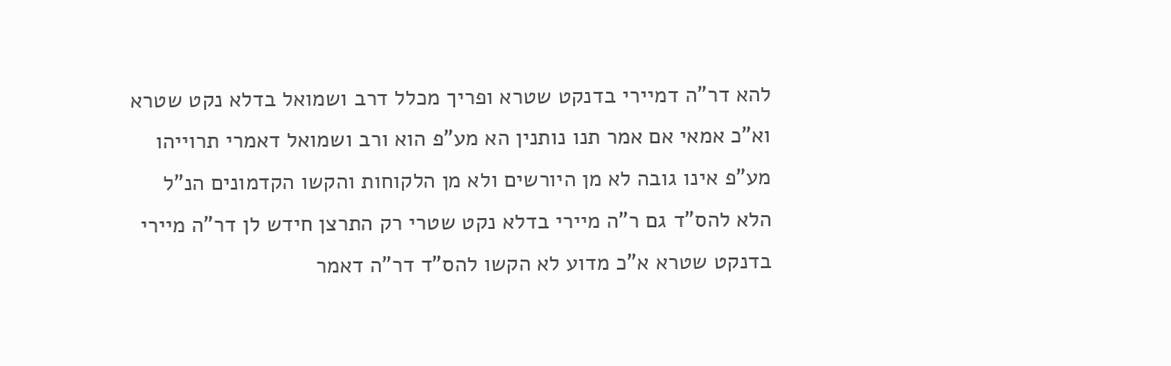להא דר"ה דמיירי בדנקט שטרא ופריך מכלל דרב ושמואל בדלא נקט שטרא וא"כ אמאי אם אמר תנו נותנין הא מע"פ הוא ורב ושמואל דאמרי תרוייהו מע"פ אינו גובה לא מן היורשים ולא מן הלקוחות והקשו הקדמונים הנ"ל הלא להס"ד גם ר"ה מיירי בדלא נקט שטרי רק התרצן חידש לן דר"ה מיירי בדנקט שטרא א"כ מדוע לא הקשו להס"ד דר"ה דאמר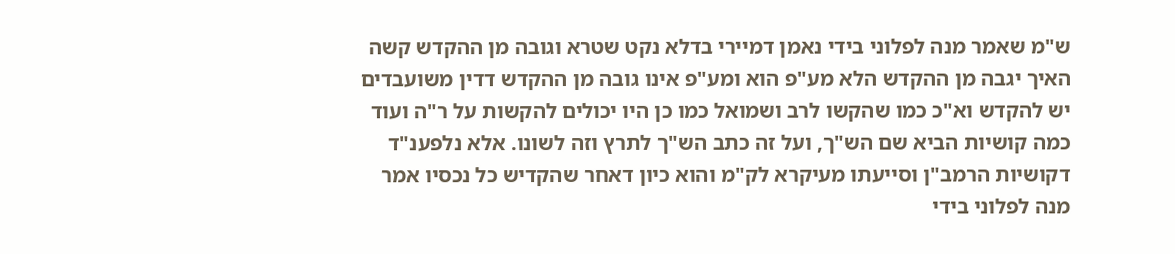ש"מ שאמר מנה לפלוני בידי נאמן דמיירי בדלא נקט שטרא וגובה מן ההקדש קשה האיך יגבה מן ההקדש הלא מע"פ הוא ומע"פ אינו גובה מן ההקדש דדין משועבדים יש להקדש וא"כ כמו שהקשו לרב ושמואל כמו כן היו יכולים להקשות על ר"ה ועוד כמה קושיות הביא שם הש"ך, ועל זה כתב הש"ך לתרץ וזה לשונו. אלא נלפענ"ד דקושיות הרמב"ן וסייעתו מעיקרא לק"מ והוא כיון דאחר שהקדיש כל נכסיו אמר מנה לפלוני בידי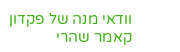וודאי מנה של פקדון קאמר שהרי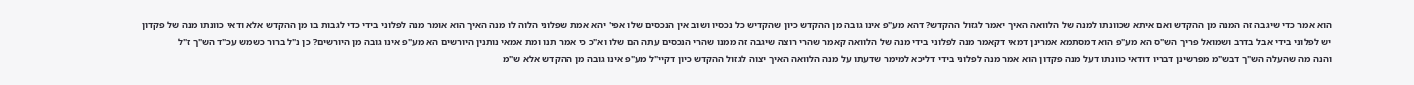הוא אמר כדי שיגבה זה המנה מן ההקדש ואם איתא שכוונתו למנה של הלוואה האיך יאמר לגזול ההקדש? דהא מע"פ אינו גובה מן ההקדש כיון שהקדיש כל נכסיו ושוב אין הנכסים שלו אפי' יהא אמת שפלוני הלוה לו מנה האיך הוא אומר מנה לפלוני בידי כדי לגבות בו מן ההקדש אלא ודאי כוונתו מנה של פקדון יש לפלוני בידי אבל בדרב ושמואל פריך הש"ס הא מע"פ הוא דמסתמא אמרינן דמאי דקאמר מנה לפלוני בידי מנה של הלוואה קאמר שהרי רוצה שיגבה זה ממנו שהרי הנכסים עתה הם שלו וא"כ כי אמר תנו ומת אמאי נותנין היורשים הא מע"פ אינו גובה מן היורשים? כן נ"ל ברור כשמש עכ"ד הש"ך ז"ל
והנה מה שהעלה הש"ך דבש"מ מפרשינן דבריו דודאי כוונתו דעל מנה פקדון הוא אמר מנה לפלוני בידי דליכא למימר שדעתו על מנה הלוואה האיך יצוה לגזול ההקדש כיון דקיי"ל מע"פ אינו גובה מן ההקדש אלא ש"מ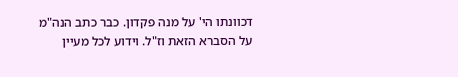דכוונתו הי' על מנה פקדון. כבר כתב הנה"מ על הסברא הזאת וז"ל. וידוע לכל מעיין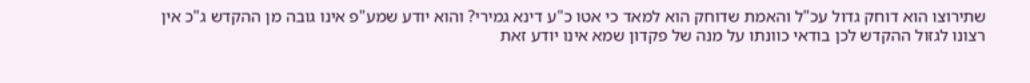שתירוצו הוא דוחק גדול עכ"ל והאמת שדוחק הוא למאד כי אטו כ"ע דינא גמירי? והוא יודע שמע"פ אינו גובה מן ההקדש ג"כ אין רצונו לגזול ההקדש לכן בודאי כוונתו על מנה של פקדון שמא אינו יודע זאת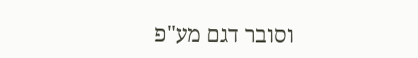וסובר דגם מע"פ